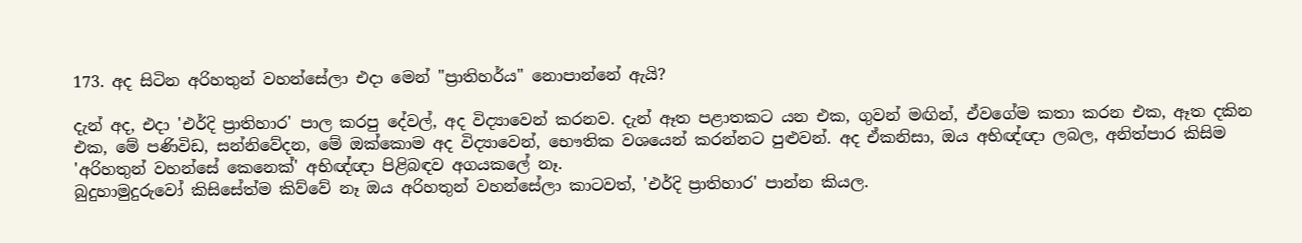173. අද සිටින අරිහතුන් වහන්සේලා එදා මෙන් "ප්‍රාතිහර්ය" නොපාන්නේ ඇයි?

දැන් අද, එදා 'එර්දි ප්‍රාතිහාර' පාල කරපු දේවල්, අද විද්‍යාවෙන් කරනව. දැන් ඈත පළාතකට යන එක, ගුවන් මඟින්, ඒවගේම කතා කරන එක, ඈත දකින එක, මේ පණිවිඩ, සන්නිවේදන, මේ ඔක්කොම අද විද්‍යාවෙන්, භෞතික වශයෙන් කරන්නට පුළුවන්. අද ඒකනිසා, ඔය අභිඥ්ඥා ලබල, අනිත්පාර කිසිම 'අරිහතුන් වහන්සේ කෙනෙක්' අභිඥ්ඥා පිළිබඳව අගයකලේ නෑ.
බුදුහාමුදුරුවෝ කිසිසේත්ම කිව්වේ නෑ ඔය අරිහතුන් වහන්සේලා කාටවත්, 'එර්දි ප්‍රාතිහාර' පාන්න කියල.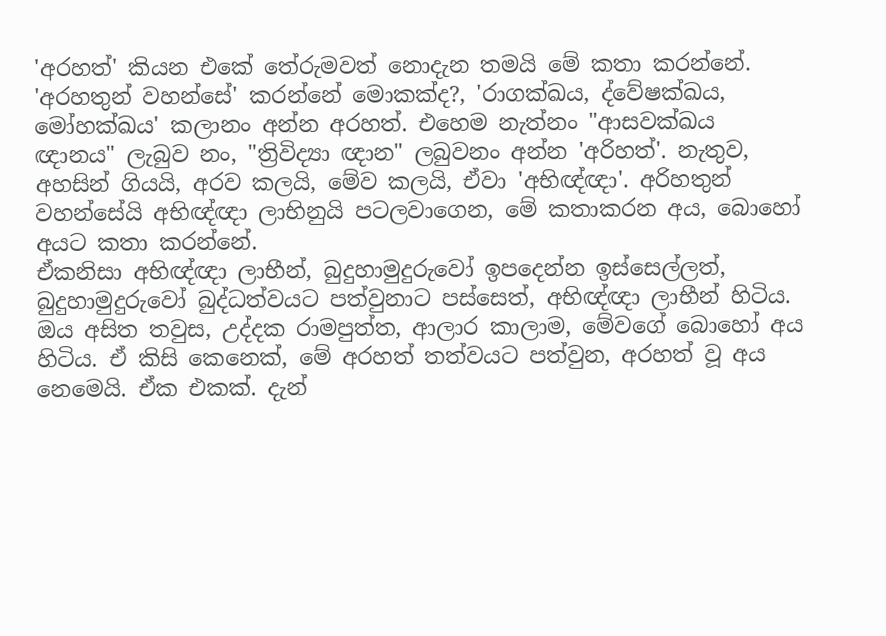'අරහත්' කියන එකේ තේරුමවත් නොදැන තමයි මේ කතා කරන්නේ. 'අරහතුන් වහන්සේ' කරන්නේ මොකක්ද?, 'රාගක්ඛය, ද්වේෂක්ඛය, මෝහක්ඛය' කලානං අන්න අරහත්. එහෙම නැත්නං "ආසවක්ඛය ඥානය" ලැබුව නං, "ත්‍රිවිද්‍යා ඥාන" ලබුවනං අන්න 'අරිහත්'. නැතුව, අහසින් ගියයි, අරව කලයි, මේව කලයි, ඒවා 'අභිඥ්ඥා'. අරිහතුන් වහන්සේයි අභිඥ්ඥා ලාභිනුයි පටලවාගෙන, මේ කතාකරන අය, බොහෝ අයට කතා කරන්නේ.
ඒකනිසා අභිඥ්ඥා ලාභීන්, බුදුහාමුදුරුවෝ ඉපදෙන්න ඉස්සෙල්ලත්, බුදුහාමුදුරුවෝ බුද්ධත්වයට පත්වුනාට පස්සෙත්, අභිඥ්ඥා ලාභීන් හිටිය. ඔය අසිත තවුස, උද්දක රාමපුත්ත, ආලාර කාලාම, මේවගේ බොහෝ අය හිටිය. ඒ කිසි කෙනෙක්, මේ අරහත් තත්වයට පත්වුන, අරහත් වූ අය නෙමෙයි. ඒක එකක්. දැන්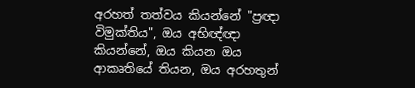අරහත් තත්වය කියන්නේ "ප්‍රඥා විමුක්තිය", ඔය අභිඥ්ඥා කියන්නේ, ඔය කියන ඔය ආකෘතියේ තියන, ඔය අරහතුන්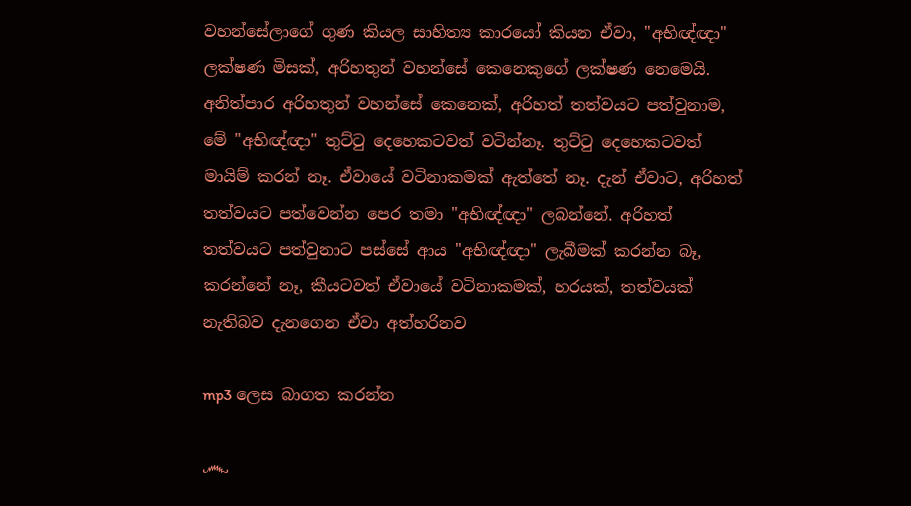වහන්සේලාගේ ගුණ කියල සාහිත්‍ය කාරයෝ කියන ඒවා, "අභිඥ්ඥා" ලක්ෂණ මිසක්, අරිහතුන් වහන්සේ කෙනෙකුගේ ලක්ෂණ නෙමෙයි.
අනිත්පාර අරිහතුන් වහන්සේ කෙනෙක්, අරිහත් තත්වයට පත්වුනාම, මේ "අභිඥ්ඥා" තුට්ටු දෙහෙකටවත් වටින්නෑ. තුට්ටු දෙහෙකටවත් මායිම් කරන් නෑ. ඒවායේ වටිනාකමක් ඇත්තේ නෑ. දැන් ඒවාට, අරිහත් තත්වයට පත්වෙන්න පෙර තමා "අභිඥ්ඥා" ලබන්නේ. අරිහත් තත්වයට පත්වුනාට පස්සේ ආය "අභිඥ්ඥා" ලැබීමක් කරන්න බෑ, කරන්නේ නෑ, කීයටවත් ඒවායේ වටිනාකමක්, හරයක්, තත්වයක් නැතිබව දැනගෙන ඒවා අත්හරිනව

mp3 ලෙස බාගත කරන්න

෴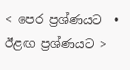< පෙර ප්‍රශ්ණයට  •  ඊළඟ ප්‍රශ්ණයට >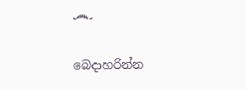෴

බෙදාහරින්න